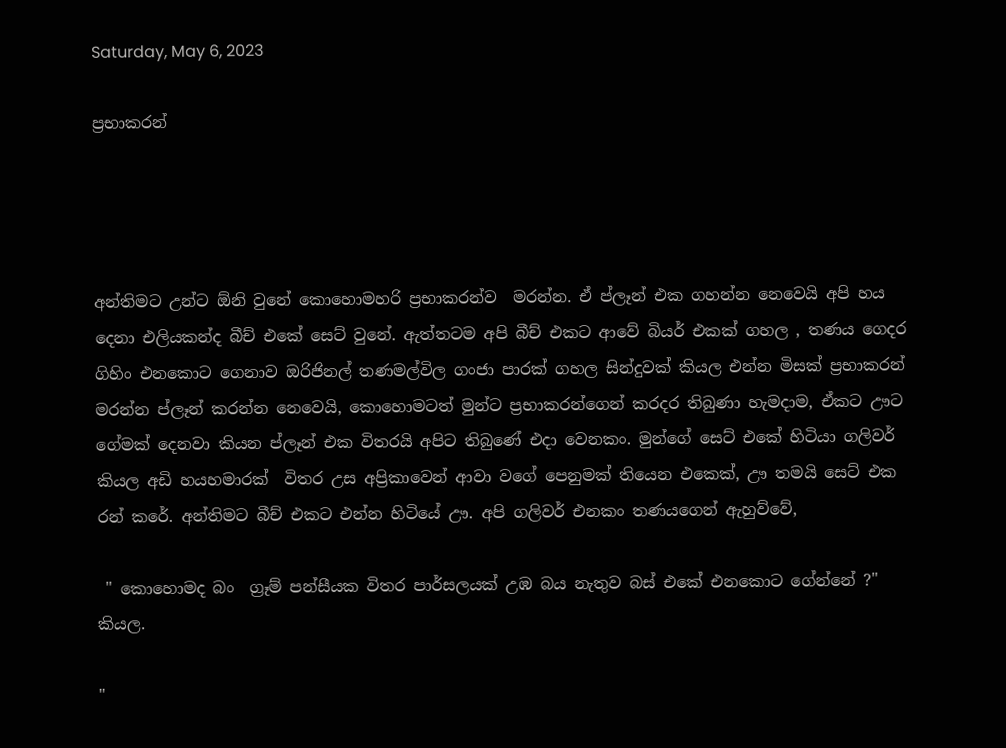Saturday, May 6, 2023

ප්‍රභාකරන්




අන්තිමට උන්ට ඕනි වුනේ කොහොමහරි ප්‍රභාකරන්ව  මරන්න. ඒ ප්ලෑන් එක ගහන්න නෙවෙයි අපි හය දෙනා එලියකන්ද බීච් එකේ සෙට් වුනේ. ඇත්තටම අපි බීච් එකට ආවේ බියර් එකක් ගහල , තණය ගෙදර ගිහිං එනකොට ගෙනාව ඔරිජිනල් තණමල්විල ගංජා පාරක් ගහල සින්දුවක් කියල එන්න මිසක් ප්‍රභාකරන් මරන්න ප්ලෑන් කරන්න නෙවෙයි, කොහොමටත් මුන්ට ප්‍රභාකරන්ගෙන් කරදර තිබුණා හැමදාම, ඒකට ඌට ගේමක් දෙනවා කියන ප්ලෑන් එක විතරයි අපිට තිබුණේ එදා වෙනකං. මුන්ගේ සෙට් එකේ හිටියා ගලිවර් කියල අඩි හයහමාරක්  විතර උස අප්‍රිකාවෙන් ආවා වගේ පෙනුමක් තියෙන එකෙක්, ඌ තමයි සෙට් එක රන් කරේ. අන්තිමට බීච් එකට එන්න හිටියේ ඌ. අපි ගලිවර් එනකං තණයගෙන් ඇහුව්වේ,

 " කොහොමද බං  ග්‍රෑම් පන්සීයක විතර පාර්සලයක් උඹ බය නැතුව බස් එකේ එනකොට ගේන්නේ ?" කියල.

"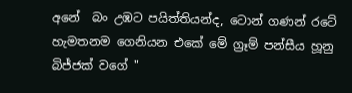අනේ  බං උඹට පයිත්තියන්ද, ටොන් ගණන් රටේ හැමතනම ගෙනියන එකේ මේ ග්‍රෑම් පන්සීය හූනු බිජ්ජක් වගේ "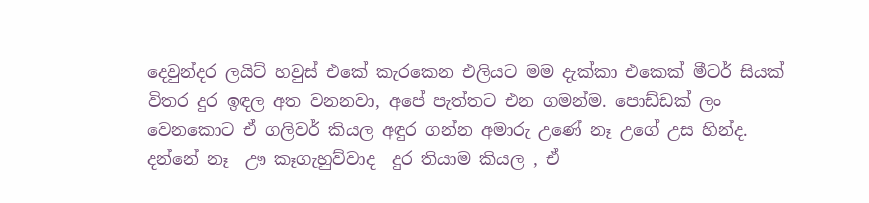දෙවුන්දර ලයිට් හවුස් එකේ කැරකෙන එලියට මම දැක්කා එකෙක් මීටර් සියක් විතර දුර ඉඳල අත වනනවා, අපේ පැත්තට එන ගමන්ම. පොඩ්ඩක් ලං වෙනකොට ඒ ගලිවර් කියල අඳුර ගන්න අමාරු උණේ නෑ උගේ උස හින්ද. දන්නේ නෑ  ඌ කෑගැහුව්වාද  දුර තියාම කියල , ඒ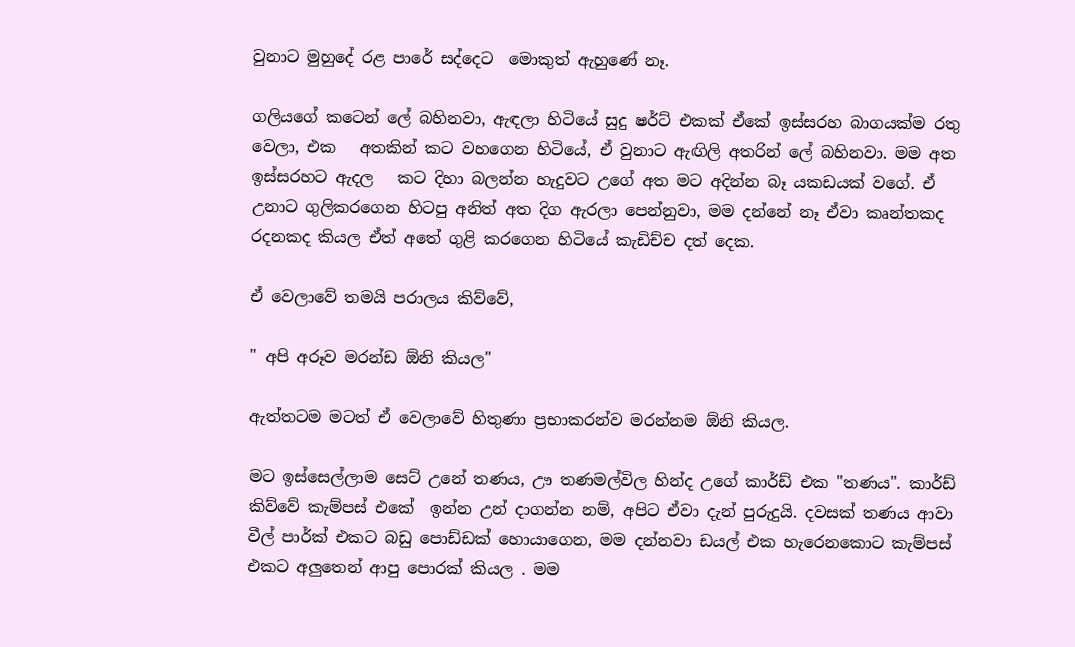වුනාට මුහුදේ රළ පාරේ සද්දෙට  මොකුත් ඇහුණේ නෑ.

ගලියගේ කටෙන් ලේ බහිනවා, ඇඳලා හිටියේ සුදු ෂර්ට් එකක් ඒකේ ඉස්සරහ බාගයක්ම රතු වෙලා, එක   අතකින් කට වහගෙන හිටියේ, ඒ වුනාට ඇඟිලි අතරින් ලේ බහිනවා. මම අත ඉස්සරහට ඇදල   කට දිහා බලන්න හැදුවට උගේ අත මට අදින්න බෑ යකඩයක් වගේ. ඒ උනාට ගුලිකරගෙන හිටපු අනිත් අත දිග ඇරලා පෙන්නුවා, මම දන්නේ නෑ ඒවා කෘන්තකද රදනකද කියල ඒත් අතේ ගුළි කරගෙන හිටියේ කැඩිච්ච දත් දෙක.

ඒ වෙලාවේ තමයි පරාලය කිව්වේ,

" අපි අරූව මරන්ඩ ඕනි කියල"

ඇත්තටම මටත් ඒ වෙලාවේ හිතුණා ප්‍රභාකරන්ව මරන්නම ඕනි කියල.

මට ඉස්සෙල්ලාම සෙට් උනේ තණය, ඌ තණමල්විල හින්ද උගේ කාර්ඩ් එක "තණය". කාර්ඩ් කිව්වේ කැම්පස් එකේ  ඉන්න උන් දාගන්න නම්, අපිට ඒවා දැන් පුරුදුයි. දවසක් තණය ආවා වීල් පාර්ක් එකට බඩු පොඩ්ඩක් හොයාගෙන, මම දන්නවා ඩයල් එක හැරෙනකොට කැම්පස් එකට අලුතෙන් ආපු පොරක් කියල . මම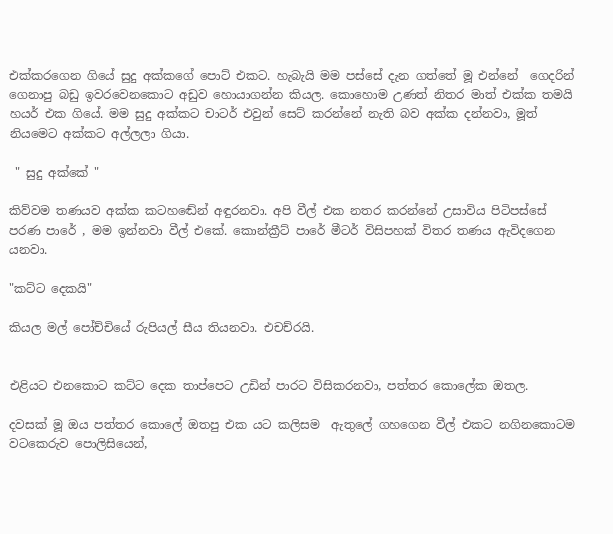එක්කරගෙන ගියේ සුදු අක්කගේ පොට් එකට. හැබැයි මම පස්සේ දැන ගත්තේ මූ එන්නේ  ගෙදරින් ගෙනාපු බඩු ඉවරවෙනකොට අඩුව හොයාගන්න කියල. කොහොම උණත් නිතර මාත් එක්ක තමයි හයර් එක ගියේ. මම සුදු අක්කට චාටර් එවුන් සෙට් කරන්නේ නැති බව අක්ක දන්නවා, මූත් නියමෙට අක්කට අල්ලලා ගියා.

 " සුදු අක්කේ "

කිව්වම තණයව අක්ක කටහඬේන් අඳුරනවා. අපි වීල් එක නතර කරන්නේ උසාවිය පිටිපස්සේ පරණ පාරේ , මම ඉන්නවා වීල් එකේ. කොන්ක්‍රීට් පාරේ මීටර් විසිපහක් විතර තණය ඇවිදගෙන යනවා.

"කට්ට දෙකයි"

කියල මල් පෝච්චියේ රුපියල් සීය තියනවා. එචච්රයි.


එළියට එනකොට කට්ට දෙක තාප්පෙට උඩින් පාරට විසිකරනවා, පත්තර කොලේක ඔතල.

දවසක් මූ ඔය පත්තර කොලේ ඔතපු එක යට කලිසම  ඇතුලේ ගහගෙන වීල් එකට නගිනකොටම  වටකෙරුව පොලිසියෙන්,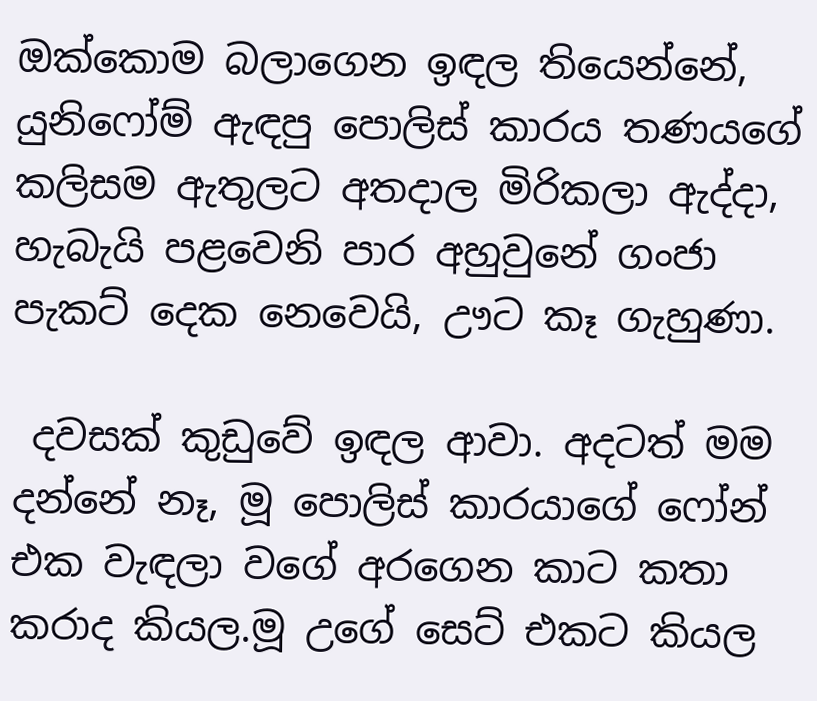ඔක්කොම බලාගෙන ඉඳල තියෙන්නේ, යුනිෆෝම් ඇඳපු පොලිස් කාරය තණයගේ කලිසම ඇතුලට අතදාල මිරිකලා ඇද්දා, හැබැයි පළවෙනි පාර අහුවුනේ ගංජා පැකට් දෙක නෙවෙයි, ඌට කෑ ගැහුණා.

 දවසක් කුඩුවේ ඉඳල ආවා. අදටත් මම දන්නේ නෑ, මූ පොලිස් කාරයාගේ ෆෝන් එක වැඳලා වගේ අරගෙන කාට කතා කරාද කියල.මූ උගේ සෙට් එකට කියල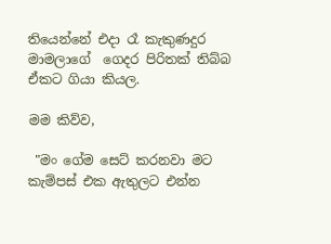තියෙන්නේ එදා රෑ කැකුණදුර මාමලාගේ  ගෙදර පිරිතක් තිබ්බ ඒකට ගියා කියල.

මම කිව්ව,

 "මං ගේම සෙට් කරනවා මට කැම්පස් එක ඇතුලට එන්න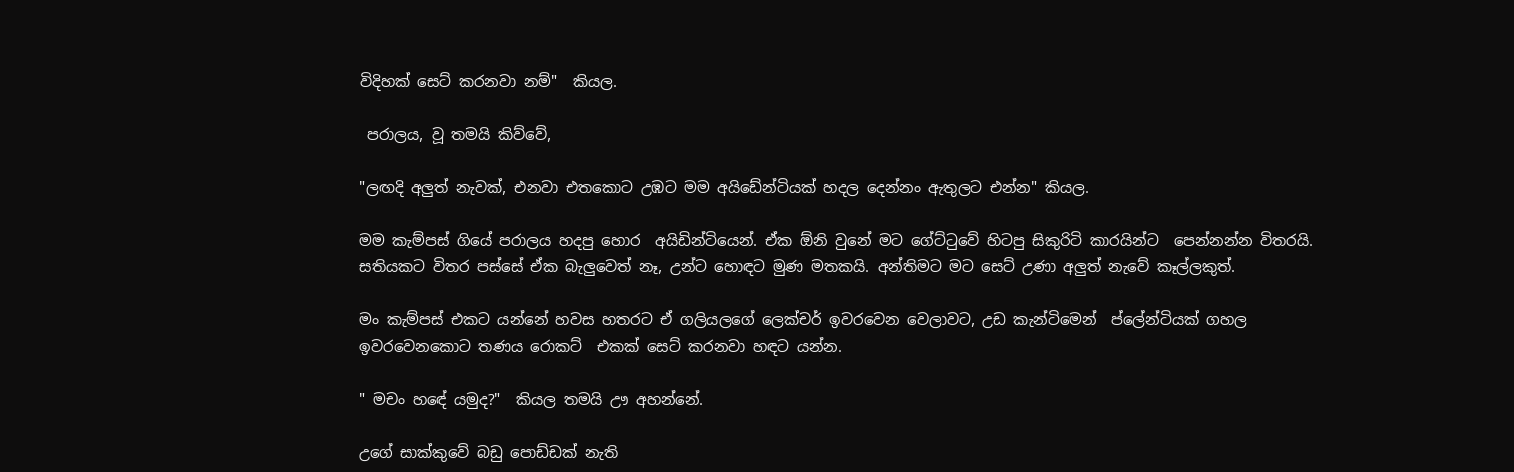විදිහක් සෙට් කරනවා නම්"  කියල.

 පරාලය, වූ තමයි කිව්වේ,

"ලඟදි අලුත් නැවක්, එනවා එතකොට උඹට මම අයිඩේන්ටියක් හදල දෙන්නං ඇතුලට එන්න" කියල.

මම කැම්පස් ගියේ පරාලය හදපු හොර  අයිඩින්ටියෙන්. ඒක ඕනි වුනේ මට ගේට්ටුවේ හිටපු සිකුරිටි කාරයින්ට  පෙන්නන්න විතරයි. සතියකට විතර පස්සේ ඒක බැලුවෙත් නෑ, උන්ට හොඳට මුණ මතකයි. අන්තිමට මට සෙට් උණා අලුත් නැවේ කෑල්ලකුත්.

මං කැම්පස් එකට යන්නේ හවස හතරට ඒ ගලියලගේ ලෙක්චර් ඉවරවෙන වෙලාවට, උඩ කැන්ටිමෙන්  ප්ලේන්ටියක් ගහල ඉවරවෙනකොට තණය රොකට්  එකක් සෙට් කරනවා හඳට යන්න.

" මචං හඳේ යමුද?"  කියල තමයි ඌ අහන්නේ.

උගේ සාක්කුවේ බඩු පොඩ්ඩක් නැති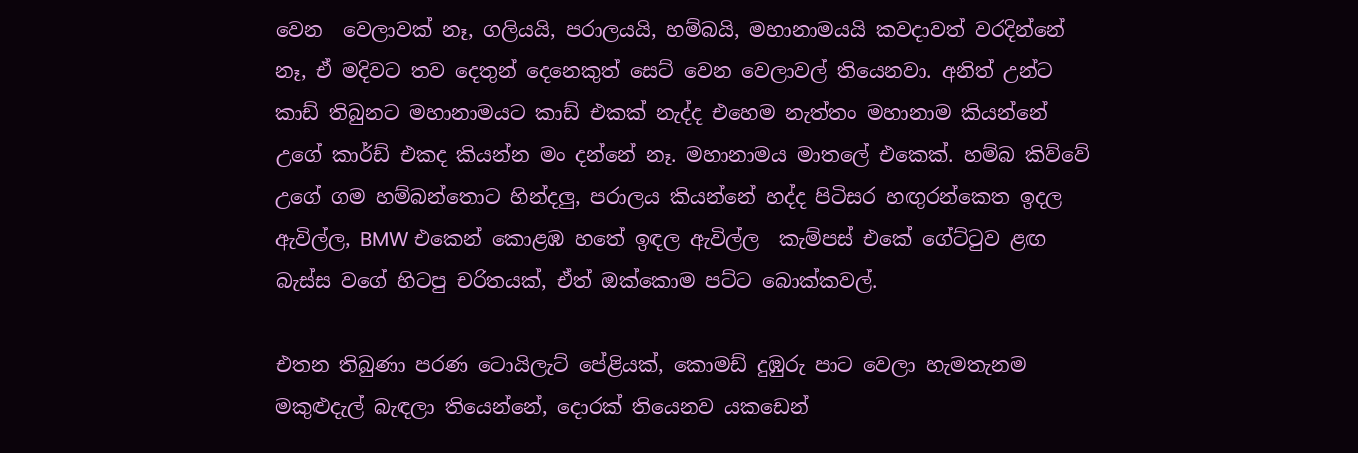වෙන  වෙලාවක් නෑ, ගලියයි, පරාලයයි, හම්බයි, මහානාමයයි කවදාවත් වරදින්නේ නෑ, ඒ මදිවට තව දෙතුන් දෙනෙකුත් සෙට් වෙන වෙලාවල් තියෙනවා. අනිත් උන්ට කාඩ් තිබුනට මහානාමයට කාඩ් එකක් නැද්ද එහෙම නැත්තං මහානාම කියන්නේ උගේ කාර්ඩ් එකද කියන්න මං දන්නේ නෑ. මහානාමය මාතලේ එකෙක්. හම්බ කිව්වේ උගේ ගම හම්බන්තොට හින්දලු, පරාලය කියන්නේ හද්ද පිටිසර හඟුරන්කෙත ඉදල ඇවිල්ල, BMW එකෙන් කොළඹ හතේ ඉඳල ඇවිල්ල  කැම්පස් එකේ ගේට්ටුව ළඟ බැස්ස වගේ හිටපු චරිතයක්, ඒත් ඔක්කොම පට්ට බොක්කවල්.

එතන තිබුණා පරණ ටොයිලැට් පේළියක්, කොමඩ් දුඹුරු පාට වෙලා හැමතැනම මකුළුදැල් බැඳලා තියෙන්නේ, දොරක් තියෙනව යකඩෙන්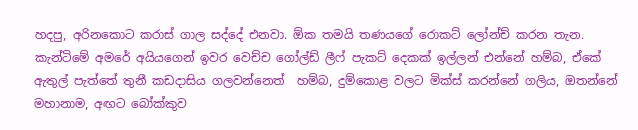හදපු, අරිනකොට කරාස් ගාල සද්දේ එනවා. ඕක තමයි තණයගේ රොකට් ලෝන්ච් කරන තැන. කැන්ටිමේ අමරේ අයියගෙන් ඉවර වෙච්ච ගෝල්ඩ් ලීෆ් පැකට් දෙකක් ඉල්ලන් එන්නේ හම්බ, ඒකේ ඇතුල් පැත්තේ තුනී කඩදාසිය ගලවන්නෙත්  හම්බ, දුම්කොළ වලට මික්ස් කරන්නේ ගලිය, ඔතන්නේ මහානාම, අඟට බෝක්කුව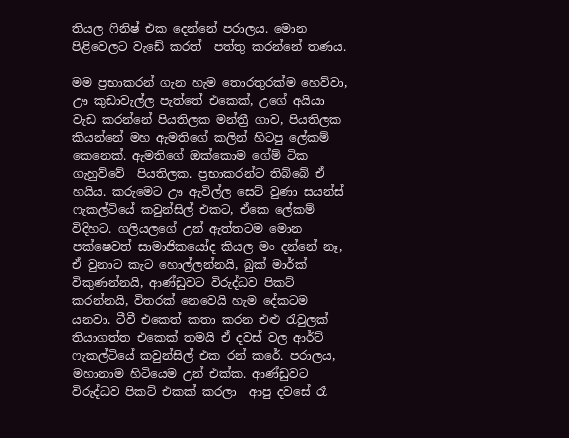තියල ෆිනිෂ් එක දෙන්නේ පරාලය. මොන පිළිවෙලට වැඩේ කරත්  පත්තු කරන්නේ තණය.

මම ප්‍රභාකරන් ගැන හැම තොරතුරක්ම හෙව්වා, ඌ කුඩාවැල්ල පැත්තේ එකෙක්, උගේ අයියා වැඩ කරන්නේ පියතිලක මන්ත්‍රී ගාව, පියතිලක කියන්නේ මහ ඇමතිගේ කලින් හිටපු ලේකම් කෙනෙක්. ඇමතිගේ ඔක්කොම ගේම් ටික ගැහුව්වේ  පියතිලක. ප්‍රභාකරන්ට තිබ්බේ ඒ හයිය. කරුමෙට ඌ ඇවිල්ල සෙට් වුණා සයන්ස් ෆැකල්ටියේ කවුන්සිල් එකට, ඒකෙ ලේකම් විදිහට. ගලියලගේ උන් ඇත්තටම මොන පක්ෂෙවත් සාමාජිකයෝද කියල මං දන්නේ නෑ, ඒ වුනාට කැට හොල්ලන්නයි, බුක් මාර්ක් විකුණන්නයි, ආණ්ඩුවට විරුද්ධව පිකට් කරන්නයි, විතරක් නෙවෙයි හැම දේකටම  යනවා. ටීවී එකෙත් කතා කරන එළු රැවුලක් තියාගත්ත එකෙක් තමයි ඒ දවස් වල ආර්ට් ෆැකල්ටියේ කවුන්සිල් එක රන් කරේ. පරාලය, මහානාම හිටියෙම උන් එක්ක. ආණ්ඩුවට විරුද්ධව පිකට් එකක් කරලා  ආපු දවසේ රෑ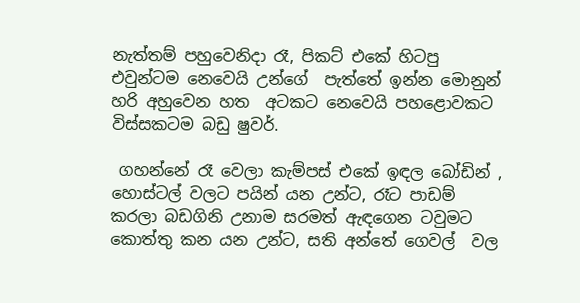නැත්තම් පහුවෙනිදා රෑ, පිකට් එකේ හිටපු එවුන්ටම නෙවෙයි උන්ගේ  පැත්තේ ඉන්න මොනුන් හරි අහුවෙන හත  අටකට නෙවෙයි පහළොවකට විස්සකටම බඩු ෂුවර්.

 ගහන්නේ රෑ වෙලා කැම්පස් එකේ ඉඳල බෝඩින් , හොස්ටල් වලට පයින් යන උන්ට, රෑට පාඩම් කරලා බඩගිනි උනාම සරමත් ඇඳගෙන ටවුමට කොත්තු කන යන උන්ට, සති අන්තේ ගෙවල්  වල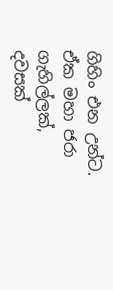ගිහිං එන උන්ට. ඒක මහා ජරා ගැහිල්ලක්, දවසක්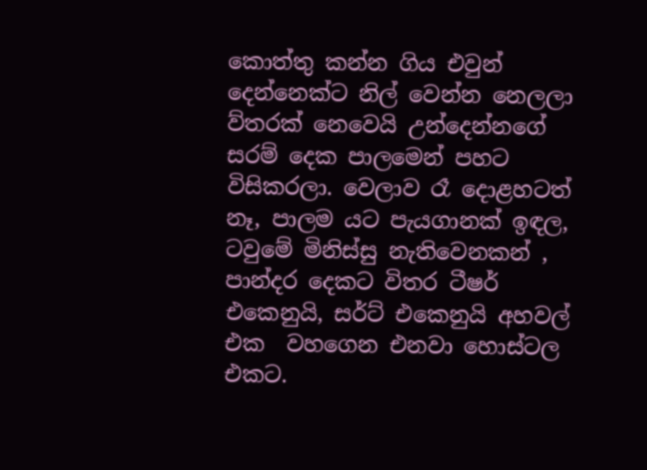කොත්තු කන්න ගිය එවුන් දෙන්නෙක්ට නිල් වෙන්න නෙලලා ව්තරක් නෙවෙයි උන්දෙන්නගේ සරම් දෙක පාලමෙන් පහට විසිකරලා. වෙලාව රෑ දොළහටත් නෑ, පාලම යට පැයගානක් ඉඳල, ටවුමේ මිනිස්සු නැතිවෙනකන් , පාන්දර දෙකට විතර ටීෂර් එකෙනුයි, සර්ට් එකෙනුයි අහවල් එක  වහගෙන එනවා හොස්ටල එකට.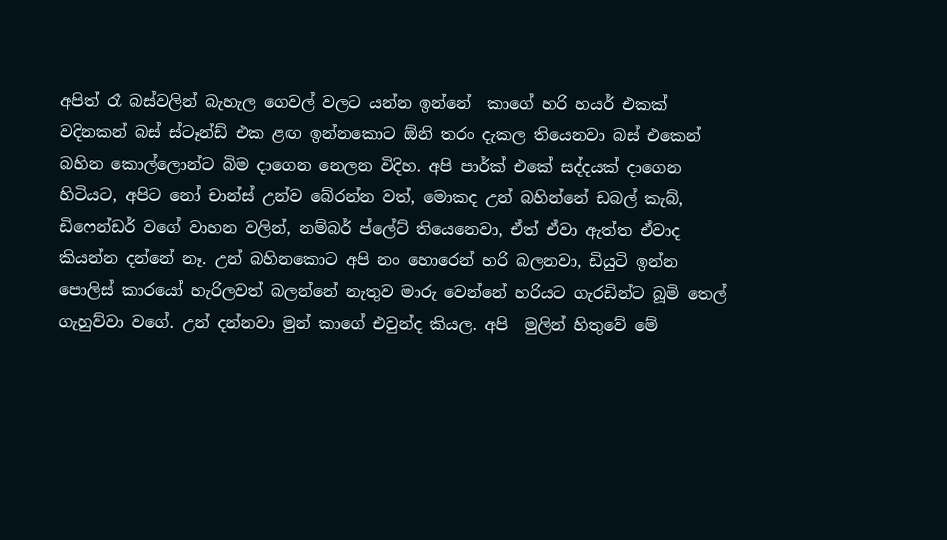අපිත් රෑ බස්වලින් බැහැල ගෙවල් වලට යන්න ඉන්නේ  කාගේ හරි හයර් එකක් වදිනකන් බස් ස්ටෑන්ඩ් එක ළඟ ඉන්නකොට ඕනි තරං දැකල තියෙනවා බස් එකෙන් බහින කොල්ලොන්ට බිම දාගෙන නෙලන විදිහ. අපි පාර්ක් එකේ සද්දයක් දාගෙන හිටියට, අපිට නෝ චාන්ස් උන්ව බේරන්න වත්, මොකද උන් බහින්නේ ඩබල් කැබ්, ඩිෆෙන්ඩර් වගේ වාහන වලින්, නම්බර් ප්ලේට් තියෙනෙවා, ඒත් ඒවා ඇත්ත ඒවාද කියන්න දන්නේ නෑ. උන් බහිනකොට අපි නං හොරෙන් හරි බලනවා, ඩියුටි ඉන්න පොලිස් කාරයෝ හැරිලවත් බලන්නේ නැතුව මාරු වෙන්නේ හරියට ගැරඩින්ට බූමි තෙල් ගැහුව්වා වගේ. උන් දන්නවා මුන් කාගේ එවුන්ද කියල. අපි  මුලින් හිතුවේ මේ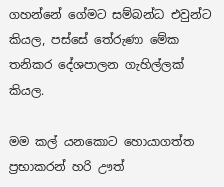ගහන්නේ ගේමට සම්බන්ධ එවුන්ට කියල, පස්සේ තේරුණා මේක තනිකර දේශපාලන ගැහිල්ලක් කියල.

මම කල් යනකොට හොයාගත්ත ප්‍රභාකරන් හරි ඌත්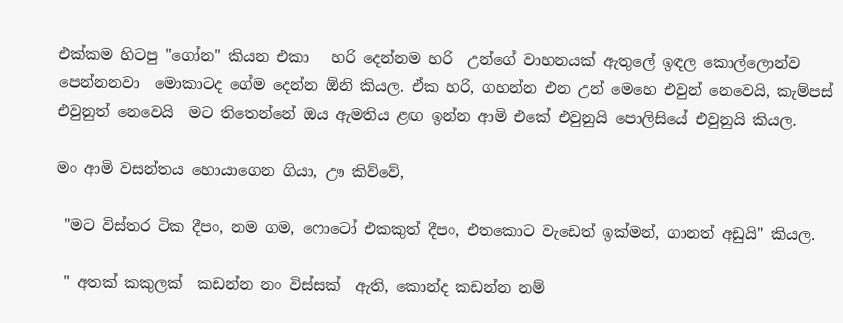එක්කම හිටපු "ගෝන" කියන එකා   හරි දෙන්නම හරි  උන්ගේ වාහනයක් ඇතුලේ ඉඳල කොල්ලොන්ව පෙන්නනවා  මොකාටද ගේම දෙන්න ඕනි කියල. ඒක හරි, ගහන්න එන උන් මෙහෙ එවුන් නෙවෙයි, කැම්පස් එවුනුත් නෙවෙයි  මට තිතෙන්නේ ඔය ඇමතිය ළඟ ඉන්න ආමි එකේ එවුනුයි පොලිසියේ එවුනුයි කියල.

මං ආමි වසන්තය හොයාගෙන ගියා, ඌ කිව්වේ,

 "මට විස්තර ටික දීපං, නම ගම, ෆොටෝ එකකුත් දීපං, එතකොට වැඩෙත් ඉක්මන්, ගානත් අඩුයි" කියල.

 " අතක් කකුලක්  කඩන්න නං විස්සක්  ඇති, කොන්ද කඩන්න නම්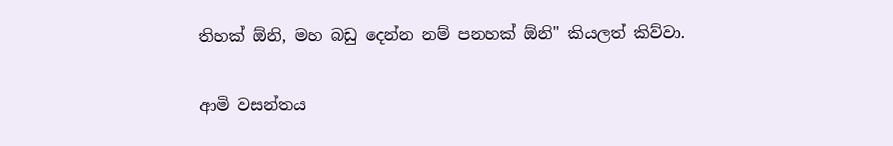තිහක් ඕනි, මහ බඩු දෙන්න නම් පනහක් ඕනි" කියලත් කිව්වා.

ආමි වසන්තය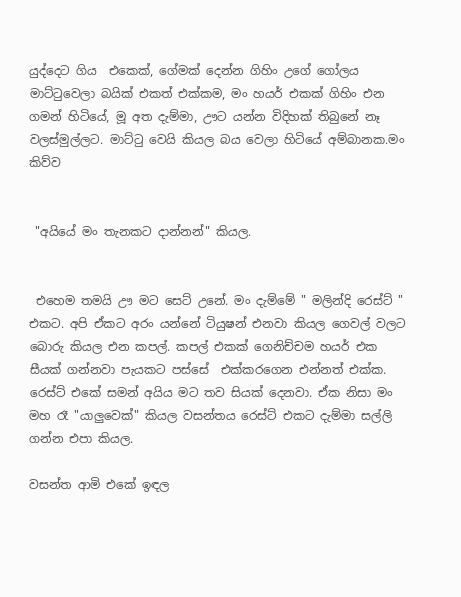යුද්දෙට ගිය  එකෙක්, ගේමක් දෙන්න ගිහිං උගේ ගෝලය මාට්ටුවෙලා බයික් එකත් එක්කම, මං හයර් එකක් ගිහිං එන ගමන් හිටියේ, මූ අත දැම්මා, ඌට යන්න විදිහක් තිබුනේ නෑ වලස්මුල්ලට. මාට්ටු වෙයි කියල බය වෙලා හිටියේ අම්බානක.මං කිව්ව


 "අයියේ මං තැනකට දාන්නන්" කියල.


 එහෙම තමයි ඌ මට සෙට් උනේ. මං දැම්මේ " මලින්දි රෙස්ට් " එකට. අපි ඒකට අරං යන්නේ ටියුෂන් එනවා කියල ගෙවල් වලට බොරු කියල එන කපල්. කපල් එකක් ගෙනිච්චම හයර් එක සීයක් ගන්නවා පැයකට පස්සේ  එක්කරගෙන එන්නත් එක්ක. රෙස්ට් එකේ සමන් අයිය මට තව සියක් දෙනවා. ඒක නිසා මං මහ රෑ "යාලුවෙක්" කියල වසන්තය රෙස්ට් එකට දැම්මා සල්ලි ගන්න එපා කියල.

වසන්ත ආමි එකේ ඉඳල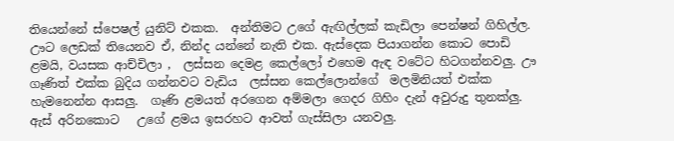තියෙන්නේ ස්පෙෂල් යුනිට් එකක.  අන්තිමට උගේ ඇඟිල්ලක් කැඩිලා පෙන්ෂන් ගිහිල්ල. ඌට ලෙඩක් තියෙනව ඒ, නින්ද යන්නේ නැති එක. ඇස්දෙක පියාගන්න කොට පොඩි ළමයි, වයසක ආච්චිලා ,  ලස්සන දෙමළ කෙල්ලෝ එහෙම ඇඳ වටේට හිටගන්නවලු. ඌ ගෑණිත් එක්ක බුදිය ගන්නවට වැඩිය  ලස්සන කෙල්ලොන්ගේ  මලමිනියත් එක්ක  හැමනෙන්න ආසලු.  ගෑණි ළමයත් අරගෙන අම්මලා ගෙදර ගිහිං දැන් අවුරුදු තුනක්ලු. ඇස් අරිනකොට   උගේ ළමය ඉසරහට ආවත් ගැස්සිලා යනවලු.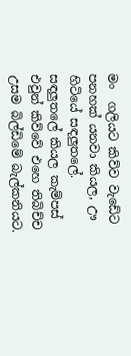මං  ගලියට කිව්ව වැඩේට පනහක් යනවා කියල, ඌ හිටියේ සඳලුතලේ. සඳලුතලේ කියල කැම්පස් එවුන් කිව්වේ එහෙ තිබිච්ච උසම බිල්ඩිමේ බැල්කනියට.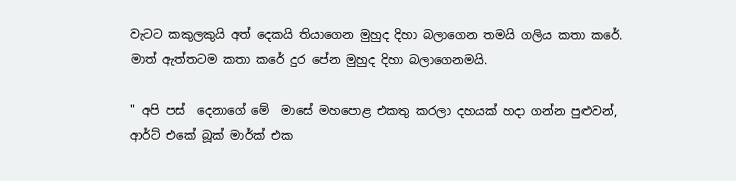වැටට කකුලකුයි අත් දෙකයි තියාගෙන මුහුද දිහා බලාගෙන තමයි ගලිය කතා කරේ. මාත් ඇත්තටම කතා කරේ දුර පේන මුහුද දිහා බලාගෙනමයි.

" අපි පස්  දෙනාගේ මේ  මාසේ මහපොළ එකතු කරලා දහයක් හදා ගන්න පුළුවන්, ආර්ට් එකේ බූක් මාර්ක් එක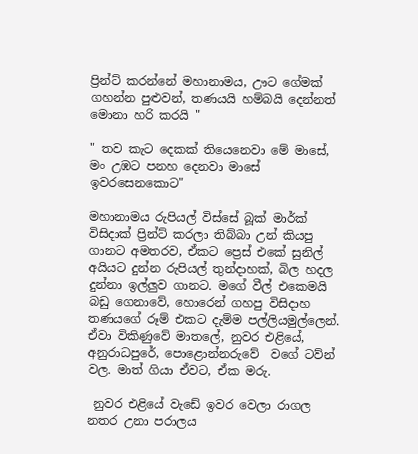ප්‍රින්ට් කරන්නේ මහානාමය, ඌට ගේමක් ගහන්න පුළුවන්, තණයයි හම්බයි දෙන්නත් මොනා හරි කරයි "

" තව කැට දෙකක් තියෙනෙවා මේ මාසේ, මං උඹට පනහ දෙනවා මාසේ ඉවරසෙනකොට"

මහානාමය රුපියල් විස්සේ බූක් මාර්ක් විසිදාක් ප්‍රින්ට් කරලා තිබ්බා උන් කියපු ගානට අමතරව, ඒකට ප්‍රෙස් එකේ සුනිල් අයියට දුන්න රුපියල් තුන්දාහක්, බිල හදල දුන්නා ඉල්ලුව ගානට. මගේ වීල් එකෙමයි බඩු ගෙනාවේ, හොරෙන් ගහපු විසිදාහ තණයගේ රූම් එකට දැම්ම පල්ලියමුල්ලෙන්. ඒවා විකිණුවේ මාතලේ, නුවර එළියේ, අනුරාධපුරේ, පොළොන්නරුවේ  වගේ ටව්න් වල. මාත් ගියා ඒවට, ඒක මරු.

 නුවර එළියේ වැඩේ ඉවර වෙලා රාගල නතර උනා පරාලය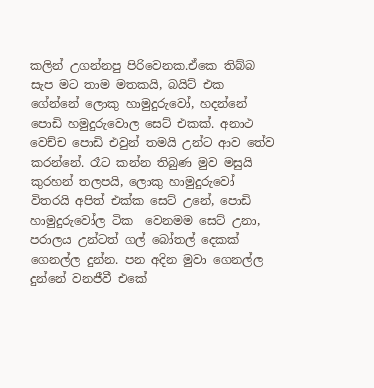කලින් උගන්නපු පිරිවෙනක.ඒකෙ තිබ්බ සැප මට තාම මතකයි, බයිට් එක ගේන්නේ ලොකු හාමුදුරුවෝ, හදන්නේ පොඩි හමුදුරුවොල සෙට් එකක්. අනාථ  වෙච්ච පොඩි එවුන් තමයි උන්ට ආව තේව කරන්නේ. රෑට කන්න තිබුණ මුව මසුයි කුරහන් තලපයි, ලොකු හාමුදුරුවෝ විතරයි අපිත් එක්ක සෙට් උනේ, පොඩි හාමුදුරුවෝල ටික  වෙනමම සෙට් උනා, පරාලය උන්ටත් ගල් බෝතල් දෙකක් ගෙනල්ල දුන්න. පන අදින මුවා ගෙනල්ල දුන්නේ වනජීවී එකේ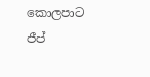කොලපාට ජීප්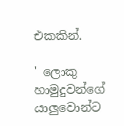එකකින්.

' ලොකු හාමුදුවන්ගේ යාලුවොන්ට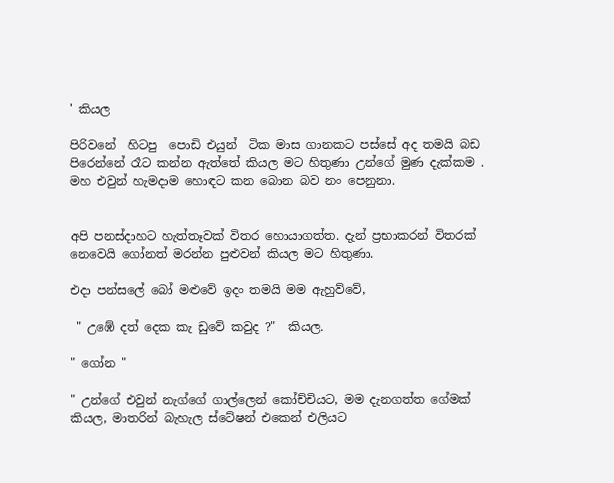' කියල

පිරිවනේ  හිටපු  පොඩි එයුන්  ටික මාස ගානකට පස්සේ අද තමයි බඩ පිරෙන්නේ රෑට කන්න ඇත්තේ කියල මට හිතුණා උන්ගේ මුණ දැක්කම . මහ එවුන් හැමදාම හොඳට කන බොන බව නං පෙනුනා.


අපි පනස්දාහට හැත්තෑවක් විතර හොයාගත්ත. දැන් ප්‍රභාකරන් විතරක් නෙවෙයි ගෝනත් මරන්න පුළුවන් කියල මට හිතුණා.

එදා පන්සලේ බෝ මළුවේ ඉදං තමයි මම ඇහුව්වේ,

 " උඹේ දත් දෙක කැ ඩුවේ කවුද ?"  කියල.

" ගෝන "

" උන්ගේ එවුන් නැග්ගේ ගාල්ලෙන් කෝච්චියට, මම දැනගත්ත ගේමක් කියල, මාතරින් බැහැල ස්ටේෂන් එකෙන් එලියට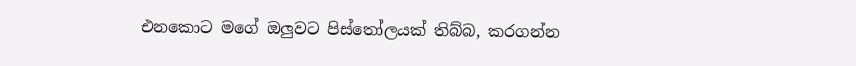එනකොට මගේ ඔලුවට පිස්තෝලයක් තිබ්බ, කරගන්න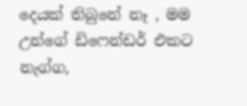දෙයක් තිබුනේ නෑ , මම උන්ගේ ඩිෆෙන්ඩර් එකට නැග්ග,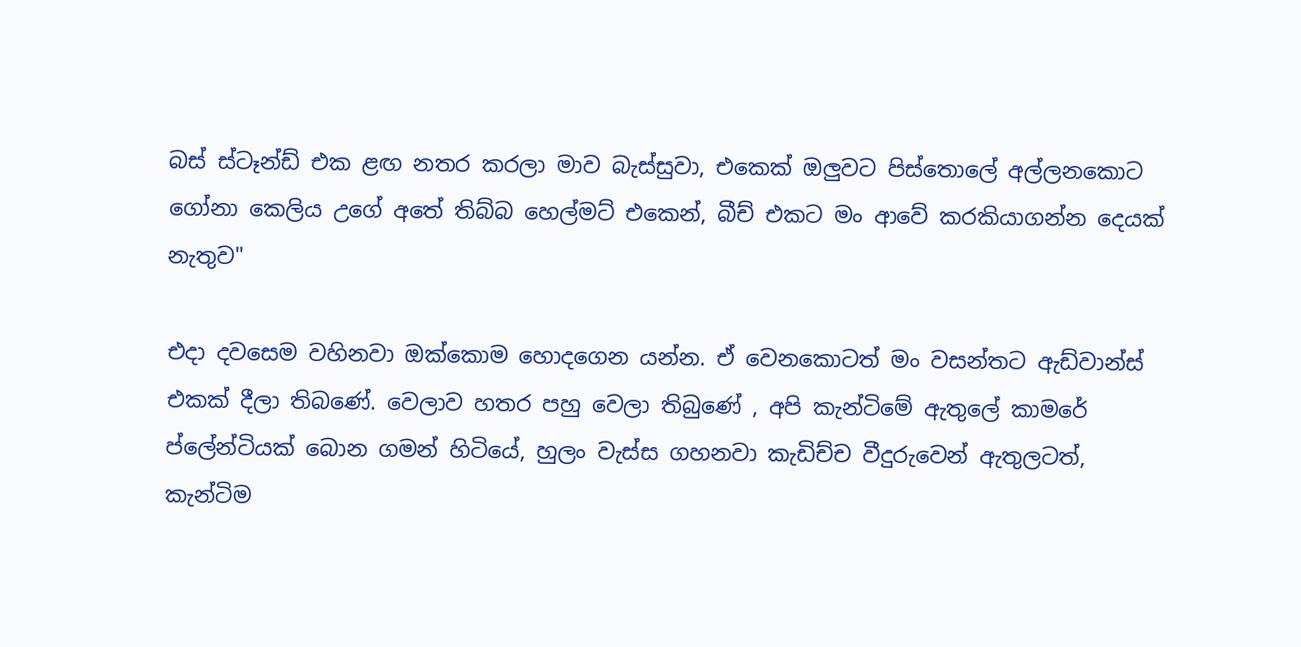බස් ස්ටෑන්ඩ් එක ළඟ නතර කරලා මාව බැස්සුවා, එකෙක් ඔලුවට පිස්තොලේ අල්ලනකොට ගෝනා කෙලිය උගේ අතේ තිබ්බ හෙල්මට් එකෙන්, බීච් එකට මං ආවේ කරකියාගන්න දෙයක් නැතුව"

එදා දවසෙම වහිනවා ඔක්කොම හොදගෙන යන්න. ඒ වෙනකොටත් මං වසන්තට ඇඩ්වාන්ස් එකක් දීලා තිබණේ. වෙලාව හතර පහු වෙලා තිබුණේ , අපි කැන්ටිමේ ඇතුලේ කාමරේ ප්ලේන්ටියක් බොන ගමන් හිටියේ, හුලං වැස්ස ගහනවා කැඩිච්ච වීදුරුවෙන් ඇතුලටත්, කැන්ටිම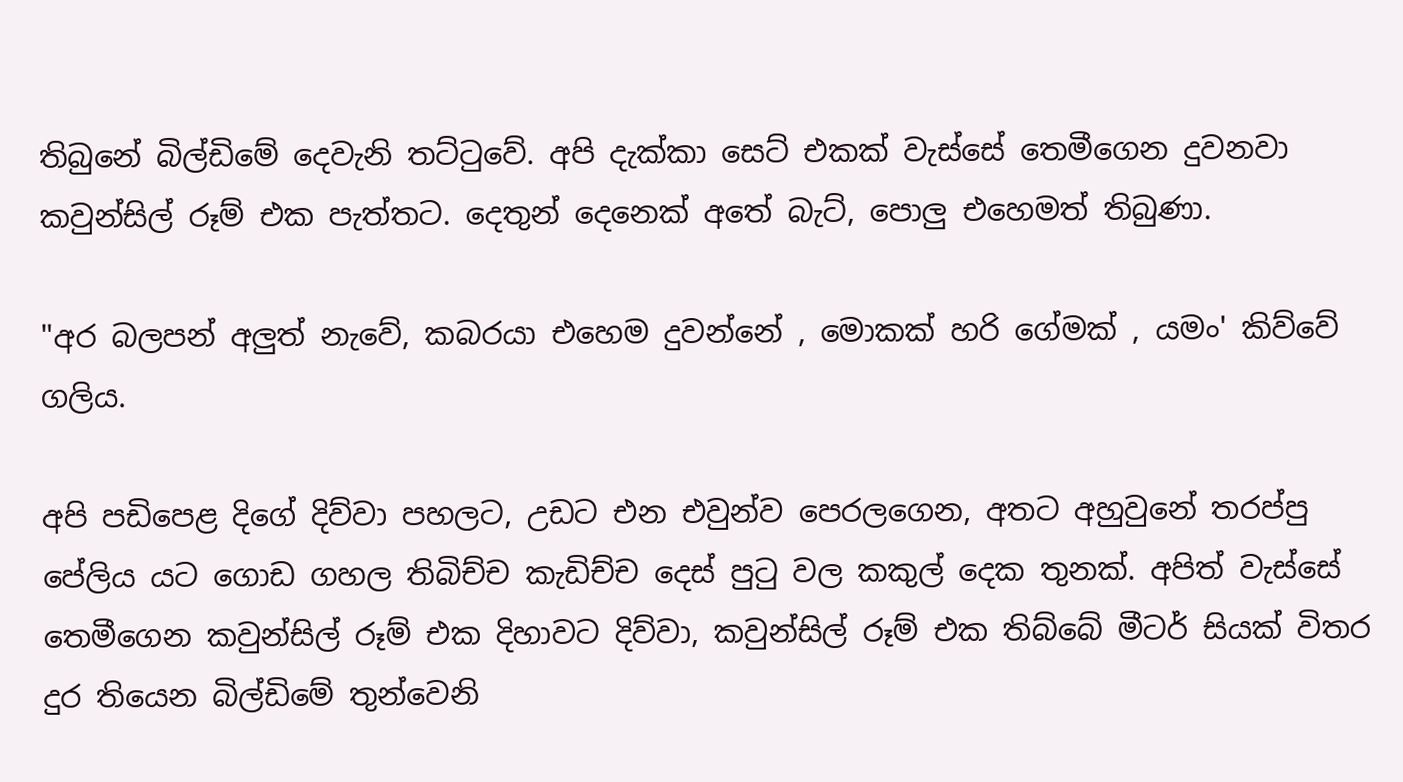තිබුනේ බිල්ඩිමේ දෙවැනි තට්ටුවේ. අපි දැක්කා සෙට් එකක් වැස්සේ තෙමීගෙන දුවනවා කවුන්සිල් රූම් එක පැත්තට. දෙතුන් දෙනෙක් අතේ බැට්, පොලු එහෙමත් තිබුණා.

"අර බලපන් අලුත් නැවේ, කබරයා එහෙම දුවන්නේ , මොකක් හරි ගේමක් , යමං' කිව්වේ ගලිය.

අපි පඩිපෙළ දිගේ දිව්වා පහලට, උඩට එන එවුන්ව පෙරලගෙන, අතට අහුවුනේ තරප්පු පේලිය යට ගොඩ ගහල තිබිච්ච කැඩිච්ච දෙස් පුටු වල කකුල් දෙක තුනක්. අපිත් වැස්සේ තෙමීගෙන කවුන්සිල් රූම් එක දිහාවට දිව්වා, කවුන්සිල් රූම් එක තිබ්බේ මීටර් සියක් විතර දුර තියෙන බිල්ඩිමේ තුන්වෙනි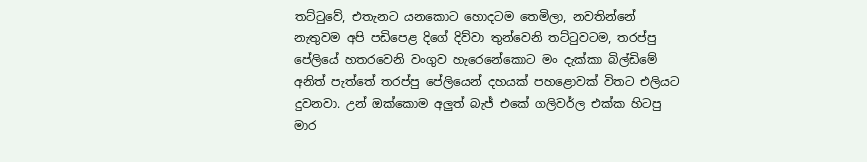තට්ටුවේ, එතැනට යනකොට හොදටම තෙමිලා, නවතින්නේ නැතුවම අපි පඩිපෙළ දිගේ දිව්වා තුන්වෙනි තට්ටුවටම, තරප්පු පේලියේ හතරවෙනි වංගුව හැරෙනේකොට මං දැක්කා බිල්ඩිමේ අනිත් පැත්තේ තරප්පු පේලියෙන් දහයක් පහළොවක් විතට එලියට දුවනවා. උන් ඔක්කොම අලුත් බැජ් එකේ ගලිවර්ල එක්ක හිටපු මාර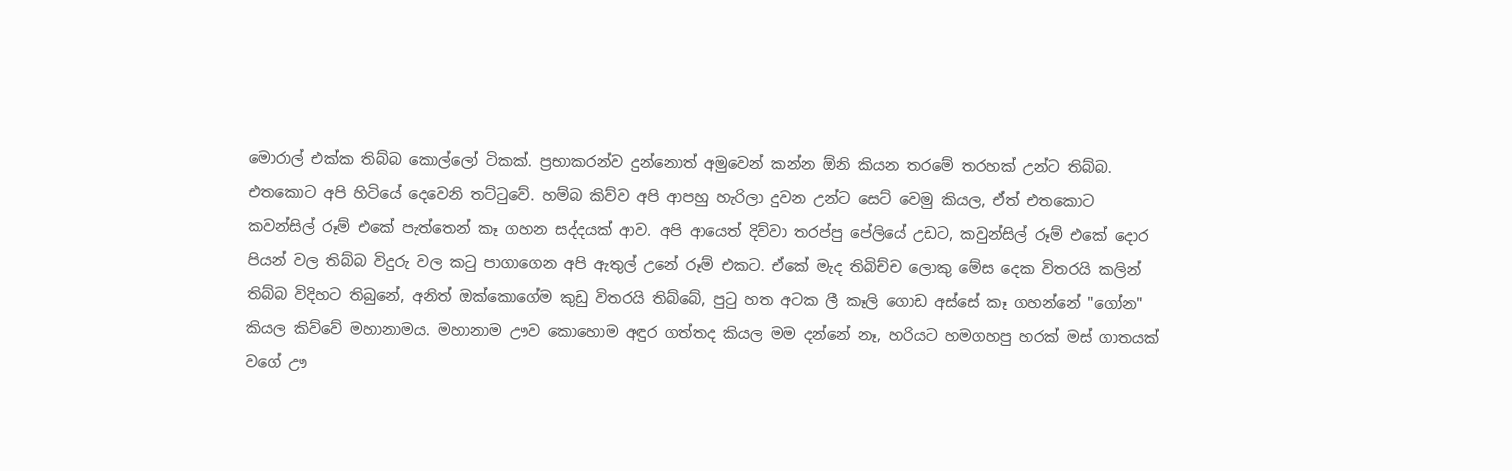මොරාල් එක්ක තිබ්බ කොල්ලෝ ටිකක්. ප්‍රභාකරන්ව දුන්නොත් අමුවෙන් කන්න ඕනි කියන තරමේ තරහක් උන්ට තිබ්බ.  එතකොට අපි හිටියේ දෙවෙනි තට්ටුවේ. හම්බ කිව්ව අපි ආපහු හැරිලා දුවන උන්ට සෙට් වෙමු කියල, ඒත් එතකොට කවන්සිල් රූම් එකේ පැත්තෙන් කෑ ගහන සද්දයක් ආව. අපි ආයෙත් දිව්වා තරප්පු පේලියේ උඩට, කවුන්සිල් රූම් එකේ දොර පියන් වල තිබ්බ විදුරු වල කටු පාගාගෙන අපි ඇතුල් උනේ රූම් එකට. ඒකේ මැද තිබිච්ච ලොකු මේස දෙක විතරයි කලින් තිබ්බ විදිහට තිබුනේ, අනිත් ඔක්කොගේම කුඩු විතරයි තිබ්බේ, පුටු හත අටක ලී කෑලි ගොඩ අස්සේ කෑ ගහන්නේ "ගෝන" කියල කිව්වේ මහානාමය. මහානාම ඌව කොහොම අඳුර ගත්තද කියල මම දන්නේ නෑ, හරියට හමගහපු හරක් මස් ගාතයක් වගේ ඌ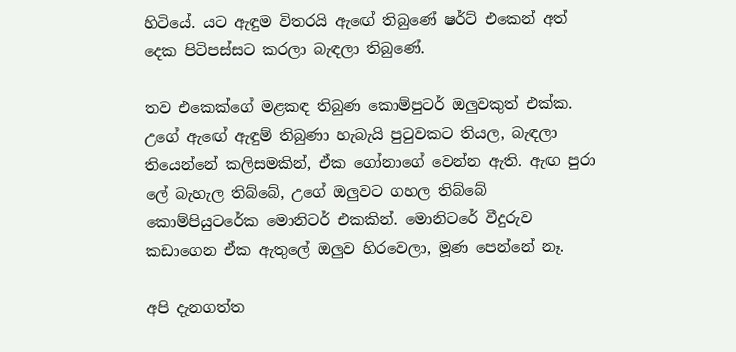හිටියේ. යට ඇඳුම විතරයි ඇඟේ තිබුණේ ෂර්ට් එකෙන් අත් දෙක පිටිපස්සට කරලා බැඳලා තිබුණේ.

තව එකෙක්ගේ මළකඳ තිබුණ කොම්පුටර් ඔලුවකුත් එක්ක. උගේ ඇඟේ ඇඳුම් තිබුණා හැබැයි පුටුවකට තියල, බැඳලා තියෙන්නේ කලිසමකින්, ඒක ගෝනාගේ වෙන්න ඇති. ඇඟ පුරා ලේ බැහැල තිබ්බේ, උගේ ඔලුවට ගහල තිබ්බේ කොම්පියුටරේක මොනිටර් එකකින්. මොනිටරේ වීදුරුව කඩාගෙන ඒක ඇතුලේ ඔලුව හිරවෙලා, මූණ පෙන්නේ නෑ.

අපි දැනගත්ත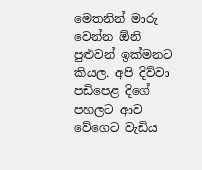මෙතනින් මාරු වෙන්න ඕනි පුළුවන් ඉක්මනට කියල. අපි දිව්වා පඩිපෙළ දිගේ පහලට ආව වේගෙට වැඩිය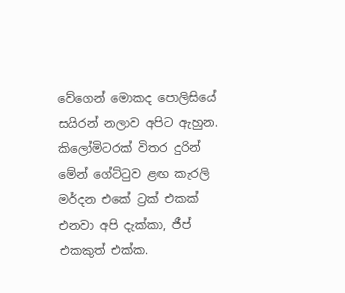වේගෙන් මොකද පොලිසියේ සයිරන් නලාව අපිට ඇහුන. කිලෝමිටරක් විතර දුරින් මේන් ගේට්ටුව ළඟ කැරලි මර්දන එකේ ට්‍රක් එකක් එනවා අපි දැක්කා, ජීප් එකකුත් එක්ක.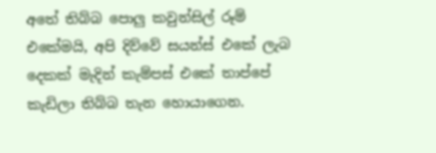අතේ තිබ්බ පොලු කවුන්සිල් රූම් එකේමයි, අපි දිව්වේ සයන්ස් එකේ ලැබ දෙකක් මැදින් කැම්පස් එකේ තාප්පේ කැඩිලා තිබ්බ තැන හොයාගෙන.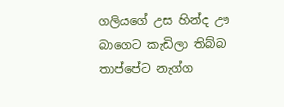ගලියගේ උස හින්ද ඌ බාගෙට කැඩිලා තිබ්බ තාප්පේට නැග්ග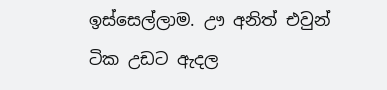ඉස්සෙල්ලාම. ඌ අනිත් එවුන් ටික උඩට ඇදල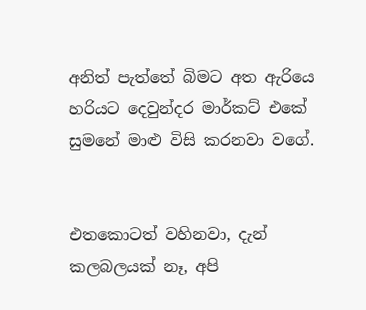අනිත් පැත්තේ බිමට අත ඇරියෙ හරියට දෙවුන්දර මාර්කට් එකේ සුමනේ මාළු විසි කරනවා වගේ.


එතකොටත් වහිනවා, දැන්  කලබලයක් නෑ, අපි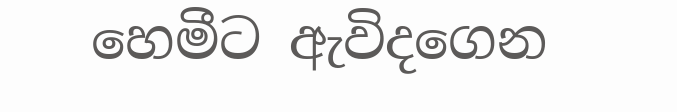හෙමීට ඇවිදගෙන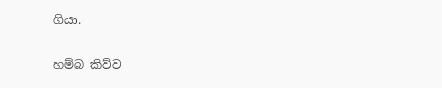ගියා.

හම්බ කිව්ව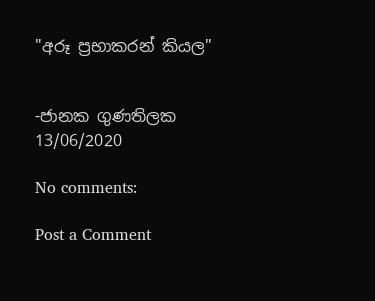"අරූ ප්‍රභාකරන් කියල"


-ජානක ගුණතිලක
13/06/2020

No comments:

Post a Comment